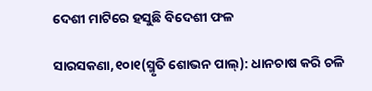ଦେଶୀ ମାଟିରେ ହସୁଛି ବିଦେଶୀ ଫଳ

ସାରସକଣା,୧୦ା୧(ସ୍ମୃତି ଶୋଭନ ପାଲ୍‌): ଧାନଚାଷ କରି ଚଳି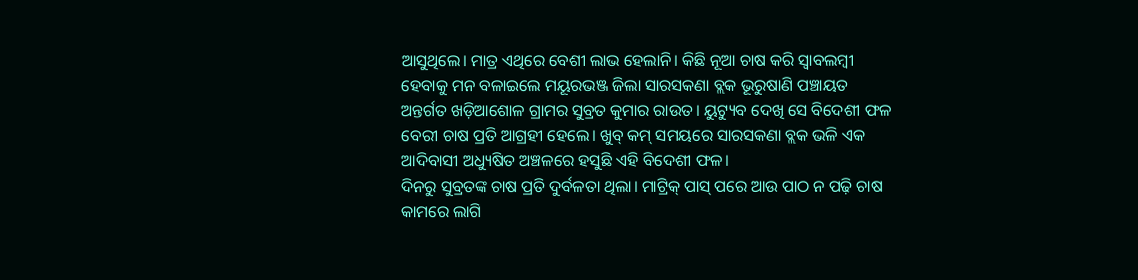ଆସୁଥିଲେ। ମାତ୍ର ଏଥିରେ ବେଶୀ ଲାଭ ହେଲାନି। କିଛି ନୂଆ ଚାଷ କରି ସ୍ବାବଲମ୍ବୀ ହେବାକୁ ମନ ବଳାଇଲେ ମୟୂରଭଞ୍ଜ ଜିଲା ସାରସକଣା ବ୍ଲକ ଭୂରୁଷାଣି ପଞ୍ଚାୟତ ଅନ୍ତର୍ଗତ ଖଡ଼ିଆଶୋଳ ଗ୍ରାମର ସୁବ୍ରତ କୁମାର ରାଉତ। ୟୁଟ୍ୟୁବ ଦେଖି ସେ ବିଦେଶୀ ଫଳ ବେରୀ ଚାଷ ପ୍ରତି ଆଗ୍ରହୀ ହେଲେ। ଖୁବ୍‌ କମ୍‌ ସମୟରେ ସାରସକଣା ବ୍ଲକ ଭଳି ଏକ ଆଦିବାସୀ ଅଧ୍ୟୁଷିତ ଅଞ୍ଚଳରେ ହସୁଛି ଏହି ବିଦେଶୀ ଫଳ।
ଦିନରୁ ସୁବ୍ରତଙ୍କ ଚାଷ ପ୍ରତି ଦୁର୍ବଳତା ଥିଲା। ମାଟ୍ରିକ୍‌ ପାସ୍‌ ପରେ ଆଉ ପାଠ ନ ପଢ଼ି ଚାଷ କାମରେ ଲାଗି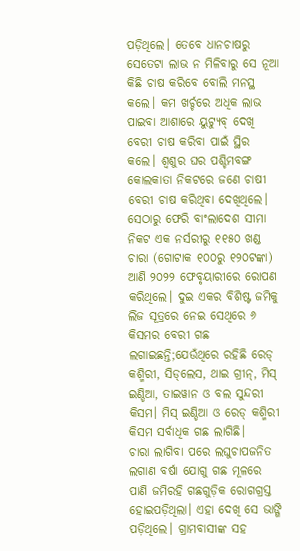ପଡ଼ିଥିଲେ। ତେବେ ଧାନଚାଷରୁ ସେତେଟା ଲାଭ ନ ମିଳିବାରୁ ସେ ନୂଆ କିଛି ଚାଷ କରିବେ ବୋଲି ମନସ୍ଥ କଲେ। କମ ଖର୍ଚ୍ଚରେ ଅଧିକ ଲାଭ ପାଇବା ଆଶାରେ ୟୁଟ୍ୟୁବ୍‌ ଦେଖି ବେରୀ ଚାଷ କରିବା ପାଇଁ ସ୍ଥିର କଲେ। ଶ୍ୱଶୁର ଘର ପଶ୍ଚିମବଙ୍ଗ କୋଲକାତା ନିକଟରେ ଜଣେ ଚାଷୀ ବେରୀ ଚାଷ କରିଥିବା ଦେଖିଥିଲେ। ସେଠାରୁ ଫେରି ବାଂଲାଦେଶ ସୀମା ନିକଟ ଏକ ନର୍ସରୀରୁ ୧୧୫୦ ଖଣ୍ଡ ଚାରା (ଗୋଟାକ ୧୦୦ରୁ ୧୨୦ଟଙ୍କା) ଆଣି ୨୦୨୨ ଫେବୃୟାରୀରେ ରୋପଣ କରିଥିଲେ। ଦୁଇ ଏକର ବିଶିଷ୍ଟ ଜମିକୁ ଲିଜ ସୂତ୍ରରେ ନେଇ ସେଥିରେ ୬ କିସମର ବେରୀ ଗଛ ଲଗାଇଛନ୍ତି;ଯେଉଁଥିରେ ରହିଛି ରେଡ୍‌ କଶ୍ମିରୀ, ସିଡ୍‌ଲେସ, ଥାଇ ଗ୍ରୀନ୍‌, ମିସ୍‌ ଇଣ୍ଡିଆ, ତାଇୱାନ ଓ ବଲ ସୁନ୍ଦରୀ କିସମ। ମିସ୍‌ ଇଣ୍ଡିଆ ଓ ରେଡ୍‌ କଶ୍ମିରୀ କିସମ ସର୍ବାଧିକ ଗଛ ଲାଗିଛି।
ଚାରା ଲାଗିବା ପରେ ଲଘୁଚାପଜନିତ ଲଗାଣ ବର୍ଷା ଯୋଗୁ ଗଛ ମୂଳରେ ପାଣି ଜମିରହି ଗଛଗୁଡ଼ିକ ରୋଗଗ୍ରସ୍ତ ହୋଇପଡ଼ିଥିଲା। ଏହା ଦେଖି ସେ ଭାଙ୍ଗି ପଡ଼ିଥିଲେ। ଗ୍ରାମବାସୀଙ୍କ ସହ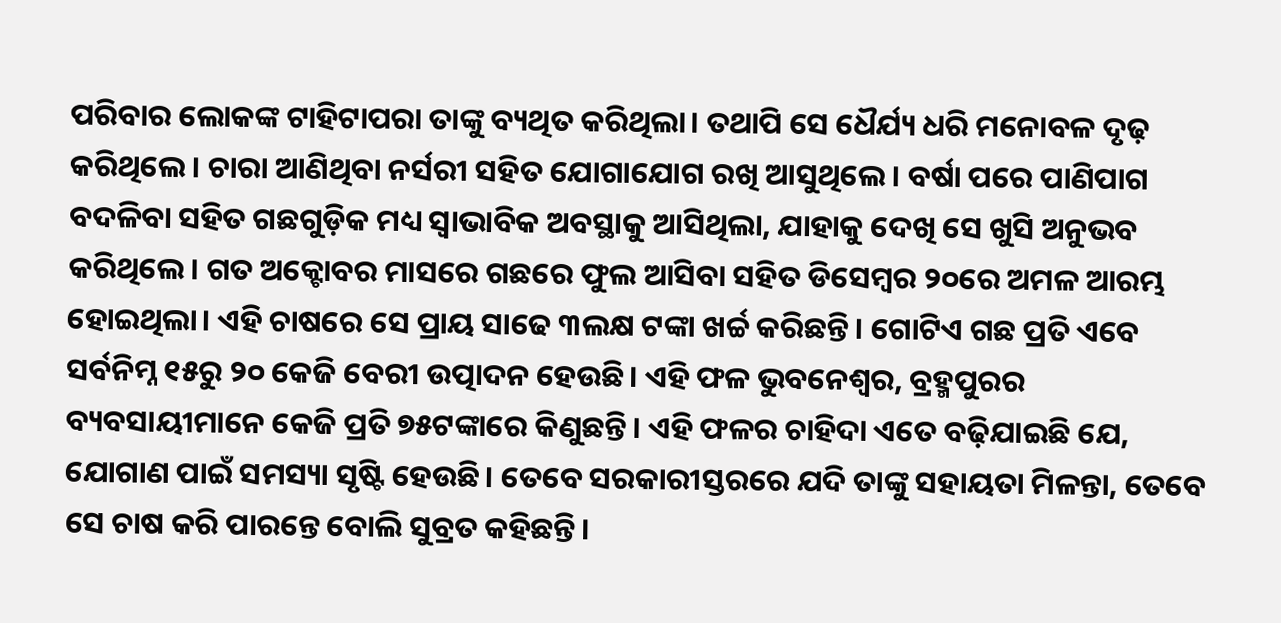ପରିବାର ଲୋକଙ୍କ ଟାହିଟାପରା ତାଙ୍କୁ ବ୍ୟଥିତ କରିଥିଲା। ତଥାପି ସେ ଧୈର୍ଯ୍ୟ ଧରି ମନୋବଳ ଦୃଢ଼ କରିଥିଲେ। ଚାରା ଆଣିଥିବା ନର୍ସରୀ ସହିତ ଯୋଗାଯୋଗ ରଖି ଆସୁଥିଲେ। ବର୍ଷା ପରେ ପାଣିପାଗ ବଦଳିବା ସହିତ ଗଛଗୁଡ଼ିକ ମଧ୍ୟ ସ୍ବାଭାବିକ ଅବସ୍ଥାକୁ ଆସିଥିଲା, ଯାହାକୁ ଦେଖି ସେ ଖୁସି ଅନୁଭବ କରିଥିଲେ। ଗତ ଅକ୍ଟୋବର ମାସରେ ଗଛରେ ଫୁଲ ଆସିବା ସହିତ ଡିସେମ୍ବର ୨୦ରେ ଅମଳ ଆରମ୍ଭ ହୋଇଥିଲା। ଏହି ଚାଷରେ ସେ ପ୍ରାୟ ସାଢେ ୩ଲକ୍ଷ ଟଙ୍କା ଖର୍ଚ୍ଚ କରିଛନ୍ତି। ଗୋଟିଏ ଗଛ ପ୍ରତି ଏବେ ସର୍ବନିମ୍ନ ୧୫ରୁ ୨୦ କେଜି ବେରୀ ଉତ୍ପାଦନ ହେଉଛି। ଏହି ଫଳ ଭୁବନେଶ୍ୱର, ବ୍ରହ୍ମପୁରର ବ୍ୟବସାୟୀମାନେ କେଜି ପ୍ରତି ୭୫ଟଙ୍କାରେ କିଣୁଛନ୍ତି। ଏହି ଫଳର ଚାହିଦା ଏତେ ବଢ଼ିଯାଇଛି ଯେ, ଯୋଗାଣ ପାଇଁ ସମସ୍ୟା ସୃଷ୍ଟି ହେଉଛି। ତେବେ ସରକାରୀସ୍ତରରେ ଯଦି ତାଙ୍କୁ ସହାୟତା ମିଳନ୍ତା, ତେବେ ସେ ଚାଷ କରି ପାରନ୍ତେ ବୋଲି ସୁବ୍ରତ କହିଛନ୍ତି।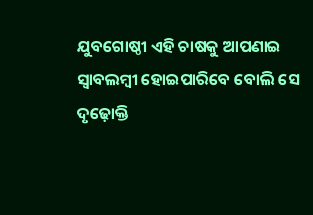ଯୁବଗୋଷ୍ଠୀ ଏହି ଚାଷକୁ ଆପଣାଇ ସ୍ବାବଲମ୍ବୀ ହୋଇପାରିବେ ବୋଲି ସେ ଦୃଢ଼ୋକ୍ତି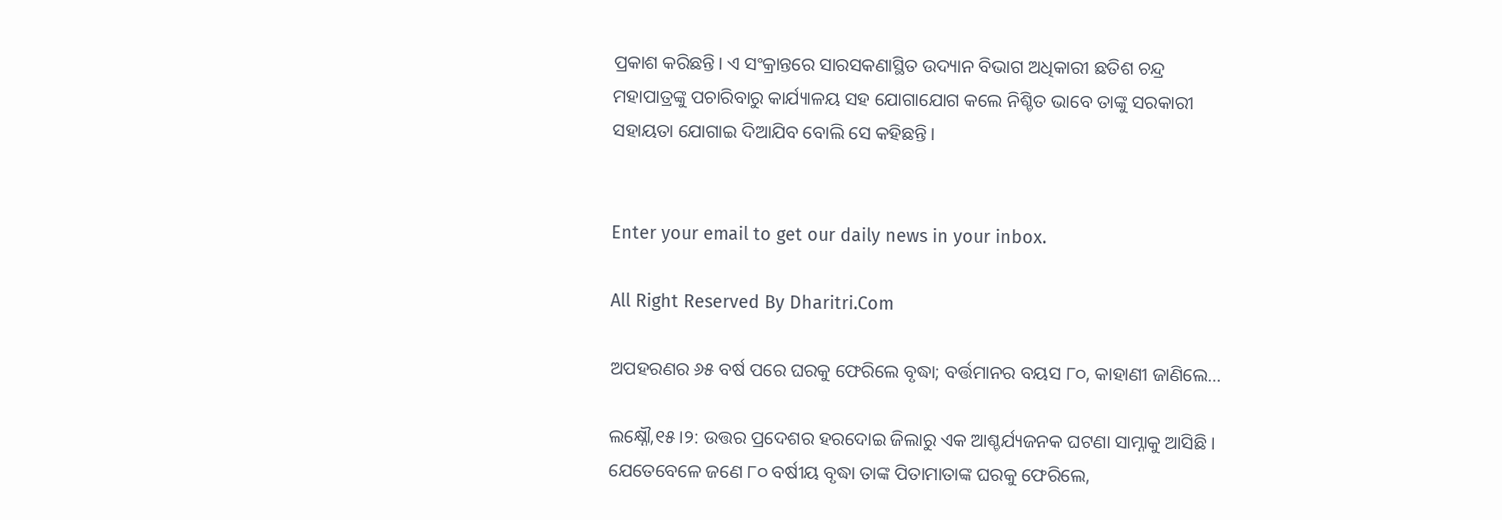ପ୍ରକାଶ କରିଛନ୍ତି। ଏ ସଂକ୍ରାନ୍ତରେ ସାରସକଣାସ୍ଥିତ ଉଦ୍ୟାନ ବିଭାଗ ଅଧିକାରୀ ଛତିଶ ଚନ୍ଦ୍ର ମହାପାତ୍ରଙ୍କୁ ପଚାରିବାରୁ କାର୍ଯ୍ୟାଳୟ ସହ ଯୋଗାଯୋଗ କଲେ ନିଶ୍ଚିତ ଭାବେ ତାଙ୍କୁ ସରକାରୀ ସହାୟତା ଯୋଗାଇ ଦିଆଯିବ ବୋଲି ସେ କହିଛନ୍ତି।


Enter your email to get our daily news in your inbox.

All Right Reserved By Dharitri.Com

ଅପହରଣର ୬୫ ବର୍ଷ ପରେ ଘରକୁ ଫେରିଲେ ବୃଦ୍ଧା; ବର୍ତ୍ତମାନର ବୟସ ୮୦, କାହାଣୀ ଜାଣିଲେ…

ଲକ୍ଷ୍ନୌ,୧୫।୨: ଉତ୍ତର ପ୍ରଦେଶର ହରଦୋଇ ଜିଲାରୁ ଏକ ଆଶ୍ଚର୍ଯ୍ୟଜନକ ଘଟଣା ସାମ୍ନାକୁ ଆସିଛି। ଯେତେବେଳେ ଜଣେ ୮୦ ବର୍ଷୀୟ ବୃଦ୍ଧା ତାଙ୍କ ପିତାମାତାଙ୍କ ଘରକୁ ଫେରିଲେ,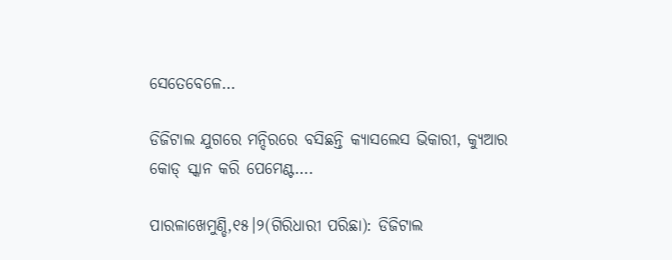ସେତେବେଳେ…

ଡିଜିଟାଲ ଯୁଗରେ ମନ୍ଦିରରେ ବସିଛନ୍ତି କ୍ୟାସଲେସ ଭିକାରୀ, କ୍ୟୁଆର କୋଡ୍ ସ୍କାନ କରି ପେମେଣ୍ଟ….

ପାରଳାଖେମୁଣ୍ଡି,୧୫।୨(ଗିରିଧାରୀ ପରିଛା): ଡିଜିଟାଲ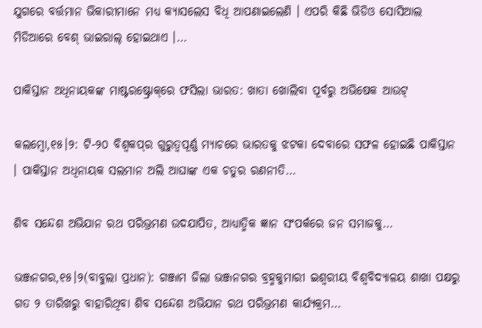ଯୁଗରେ ବର୍ତ୍ତମାନ ଭିକାରୀମାନେ ମଧ୍ୟ କ୍ୟାସଲେସ ବିଧି ଆପଣାଇଲେଣି । ଏପରି କିଛି ଭିଡିଓ ସୋସିଆଲ ମିଡିଆରେ ବେଶ୍ ଭାଇରାଲ୍ ହୋଇଥାଏ ।…

ପାକିସ୍ତାନ ଅଧିନାୟକଙ୍କ ମାଷ୍ଟରଷ୍ଟ୍ରୋକ୍‌ରେ ଫସିଲା ଭାରତ: ଖାତା ଖୋଲିବା ପୂର୍ବରୁ ଅଭିଷେକ ଆଉଟ୍

କଲମ୍ବୋ,୧୫।୨: ଟି-୨୦ ବିଶ୍ୱକପ୍‌ର ଗୁରୁତ୍ୱପୂର୍ଣ୍ଣ ମ୍ୟାଚରେ ଭାରତକୁ ଝଟକା ଦେବାରେ ସଫଳ ହୋଇଛି ପାକିସ୍ତାନ । ପାକିସ୍ତାନ ଅଧିନାୟକ ସଲମାନ ଅଲି ଆଘାଙ୍କ ଏକ ଚତୁର ରଣନୀତି…

ଶିବ ସନ୍ଦେଶ ଅଭିଯାନ ରଥ ପରିଭ୍ରମଣ ଉଦଯାପିତ, ଆଧ୍ୟାତ୍ମିକ ଜ୍ଞାନ ସଂପର୍କରେ ଜନ ସମାଜକୁ…

ଭଞ୍ଜନଗର,୧୫।୨(ବାବୁଲା ପ୍ରଧାନ): ଗଞ୍ଜାମ ଜିଲା ଭଞ୍ଜନଗର ବ୍ରହ୍ମକୁମାରୀ ଇଶ୍ୱରୀୟ ବିଶ୍ଵବିଦ୍ୟାଳୟ ଶାଖା ପକ୍ଷରୁ ଗତ ୨ ତାରିଖରୁ ବାହାରିଥିବା ଶିବ ସନ୍ଦେଶ ଅଭିଯାନ ରଥ ପରିଭ୍ରମଣ କାର୍ଯ୍ୟକ୍ରମ…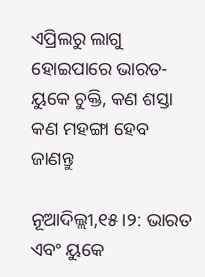ଏପ୍ରିଲରୁ ଲାଗୁ ହୋଇପାରେ ଭାରତ-ୟୁକେ ଚୁକ୍ତି, କଣ ଶସ୍ତା କଣ ମହଙ୍ଗା ହେବ ଜାଣନ୍ତୁ

ନୂଆଦିଲ୍ଲୀ,୧୫।୨: ଭାରତ ଏବଂ ୟୁକେ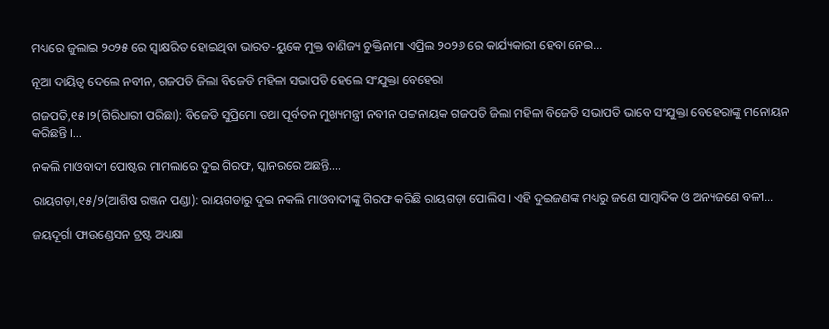ମଧ୍ୟରେ ଜୁଲାଇ ୨୦୨୫ ରେ ସ୍ୱାକ୍ଷରିତ ହୋଇଥିବା ଭାରତ-ୟୁକେ ମୁକ୍ତ ବାଣିଜ୍ୟ ଚୁକ୍ତିନାମା ଏପ୍ରିଲ ୨୦୨୬ ରେ କାର୍ଯ୍ୟକାରୀ ହେବା ନେଇ…

ନୂଆ ଦାୟିତ୍ବ ଦେଲେ ନବୀନ, ଗଜପତି ଜିଲା ବିଜେଡି ମହିଳା ସଭାପତି ହେଲେ ସଂଯୁକ୍ତା ବେହେରା

ଗଜପତି,୧୫।୨(ଗିରିଧାରୀ ପରିଛା): ବିଜେଡି ସୁପ୍ରିମୋ ତଥା ପୂର୍ବତନ ମୁଖ୍ୟମନ୍ତ୍ରୀ ନବୀନ ପଟ୍ଟନାୟକ ଗଜପତି ଜିଲା ମହିଳା ବିଜେଡି ସଭାପତି ଭାବେ ସଂଯୁକ୍ତା ବେହେରାଙ୍କୁ ମନୋୟନ କରିଛନ୍ତି ।…

ନକଲି ମାଓବାଦୀ ପୋଷ୍ଟର ମାମଲାରେ ଦୁଇ ଗିରଫ, ସ୍କାନରରେ ଅଛନ୍ତି….

ରାୟଗଡ଼ା,୧୫/୨(ଆଶିଷ ରଞ୍ଜନ ପଣ୍ଡା): ରାୟଗଡାରୁ ଦୁଇ ନକଲି ମାଓବାଦୀଙ୍କୁ ଗିରଫ କରିଛି ରାୟଗଡ଼ା ପୋଲିସ । ଏହି ଦୁଇଜଣଙ୍କ ମଧ୍ୟରୁ ଜଣେ ସାମ୍ବାଦିକ ଓ ଅନ୍ୟଜଣେ ବଳୀ…

ଜୟଦୂର୍ଗା ଫାଉଣ୍ଡେସନ ଟ୍ରଷ୍ଟ ଅଧ୍ୟକ୍ଷା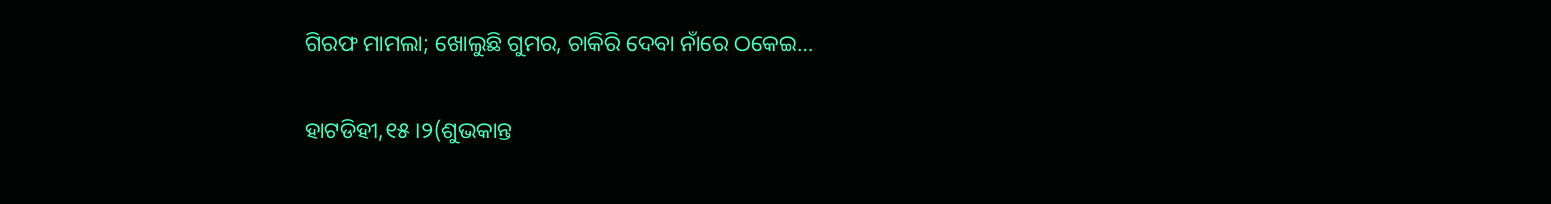ଗିରଫ ମାମଲା; ଖୋଲୁଛି ଗୁମର, ଚାକିରି ଦେବା ନାଁରେ ଠକେଇ…

ହାଟଡିହୀ,୧୫।୨(ଶୁଭକାନ୍ତ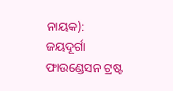ନାୟକ): ଜୟଦୂର୍ଗା ଫାଉଣ୍ଡେସନ ଟ୍ରଷ୍ଟ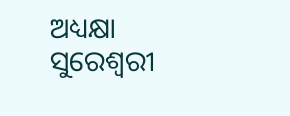ଅଧ୍ୟକ୍ଷା ସୁରେଶ୍ୱରୀ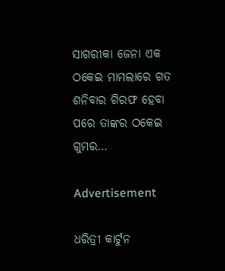ସାଗରୀକା ଜେନା ଏକ ଠକେଇ ମାମଲାରେ ଗତ ଶନିବାର ଗିରଫ ହେବା ପରେ ତାଙ୍କର ଠକେଇ ଗୁମର…

Advertisement

ଧରିତ୍ରୀ କାର୍ଟୁନ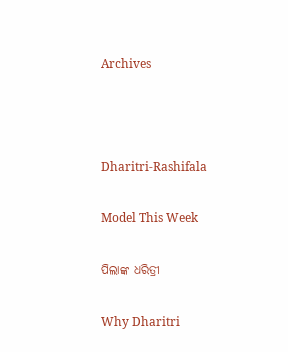Archives



Dharitri-Rashifala

Model This Week

ପିଲାଙ୍କ ଧରିତ୍ରୀ

Why Dharitri